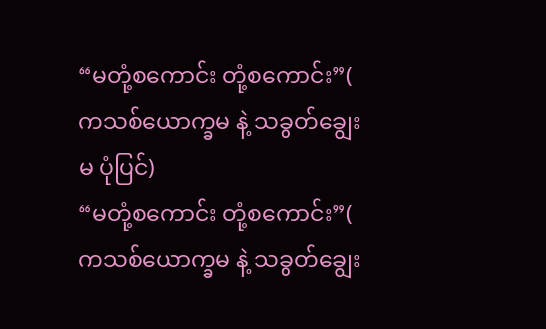“မတုံ့စကောင်း တုံ့စကောင်း”( ကသစ်ယောက္ခမ နဲ့ သခွတ်ချွေးမ ပုံပြင်)
“မတုံ့စကောင်း တုံ့စကောင်း”( ကသစ်ယောက္ခမ နဲ့ သခွတ်ချွေး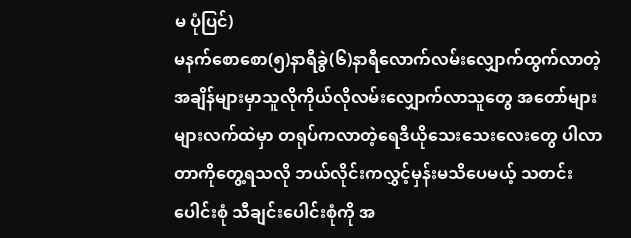မ ပုံပြင်)
မနက်စောစော(၅)နာရီခွဲ(၆)နာရီလောက်လမ်းလျှောက်ထွက်လာတဲ့အချိန်များမှာသူလိုကိုယ်လိုလမ်းလျှောက်လာသူတွေ အတော်များများလက်ထဲမှာ တရုပ်ကလာတဲ့ရေဒီယိုသေးသေးလေးတွေ ပါလာတာကိုတွေ့ရသလို ဘယ်လိုင်းကလွှင့်မှန်းမသိပေမယ့် သတင်းပေါင်းစုံ သီချင်းပေါင်းစုံကို အ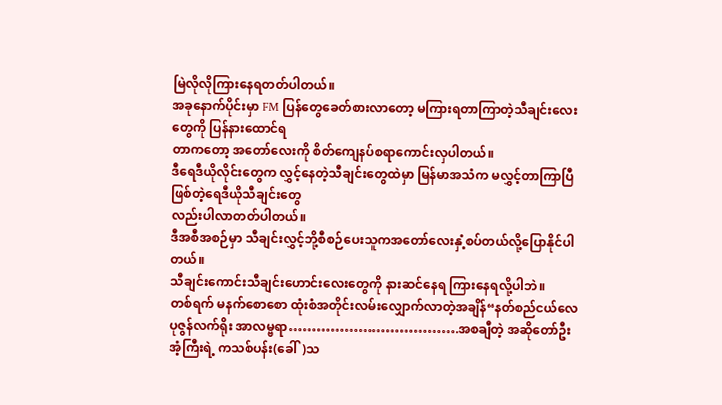မြဲလိုလိုကြားနေရတတ်ပါတယ်။
အခုနောက်ပိုင်းမှာ FM ပြန်တွေခေတ်စားလာတော့ မကြားရတာကြာတဲ့သီချင်းလေးတွေကို ပြန်နားထောင်ရ
တာကတော့ အတော်လေးကို စိတ်ကျေနပ်စရာကောင်းလှပါတယ်။
ဒီရေဒီယိုလိုင်းတွေက လွှင့်နေတဲ့သီချင်းတွေထဲမှာ မြန်မာအသံက မလွှင့်တာကြာပြီဖြစ်တဲ့ရေဒီယိုသီချင်းတွေ
လည်းပါလာတတ်ပါတယ်။
ဒီအစီအစဉ်မှာ သီချင်းလွှင့်ဘို့စီစဉ်ပေးသူကအတော်လေးနှံ့စပ်တယ်လို့ပြောနိုင်ပါတယ်။
သီချင်းကောင်းသီချင်းဟောင်းလေးတွေကို နားဆင်နေရ ကြားနေရလို့ပါဘဲ။
တစ်ရက် မနက်စောစော ထုံးစံအတိုင်းလမ်းလျှောက်လာတဲ့အချိန်“နတ်စည်ငယ်လေ ပုဇွန်လက်ရိုး အာလမ္ဗရာ……………………………….အစချီတဲ့ အဆိုတော်ဦးအံ့ကြီးရဲ့ ကသစ်ပန်း(ခေါ်)သ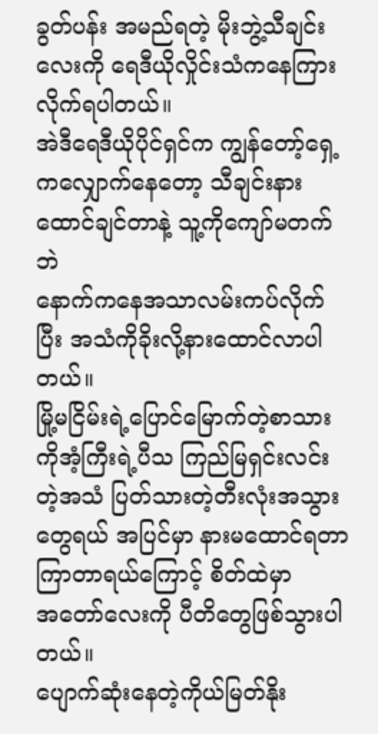ခွတ်ပန်း အမည်ရတဲ့ မိုးဘွဲ့သီချင်းလေးကို ရေဒီယိုလှိုင်းသံကနေကြားလိုက်ရပါတယ်။
အဲဒီရေဒီယိုပိုင်ရှင်က ကျွန်တော့်ရှေ့ကလျှောက်နေတော့ သီချင်းနားထောင်ချင်တာနဲ့ သူ့ကိုကျော်မတက်ဘဲ
နောက်ကနေအသာလမ်းကပ်လိုက်ပြီး အသံကိုခိုးလို့နားထောင်လာပါတယ်။
မြို့မငြိမ်းရဲ့ပြောင်မြောက်တဲ့စာသား ကိုအံ့ကြီးရဲ့ပီသ ကြည်မြရှင်းလင်းတဲ့အသံ ပြတ်သားတဲ့တီးလုံးအသွား
တွေရယ် အပြင်မှာ နားမထောင်ရတာ ကြာတာရယ်ကြောင့် စိတ်ထဲမှာ
အတော်လေးကို ပီတိတွေဖြစ်သွားပါတယ်။
ပျောက်ဆုံးနေတဲ့ကိုယ်မြတ်နိုး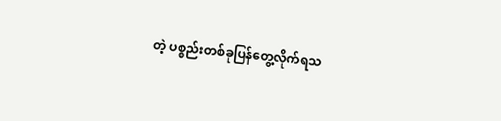တဲ့ ပစ္စည်းတစ်ခုပြန်တွေ့လိုက်ရသ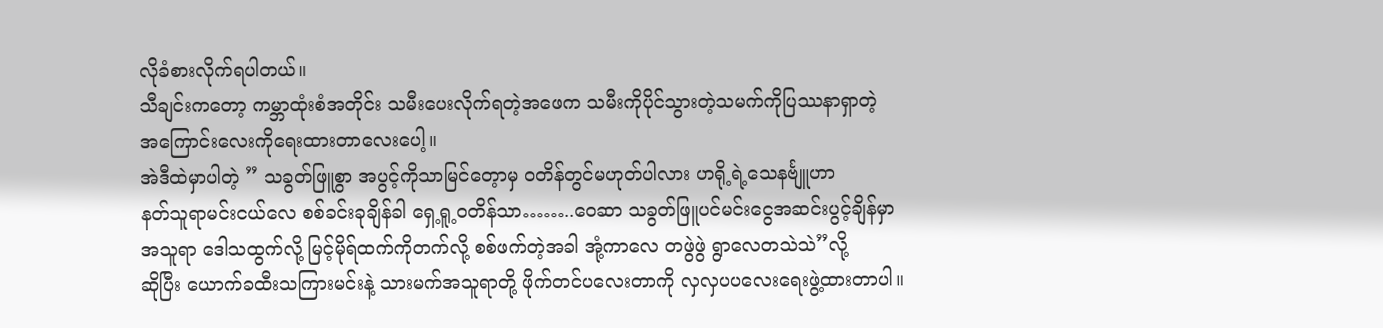လိုခံစားလိုက်ရပါတယ်။
သီချင်းကတော့ ကမ္ဘာထုံးစံအတိုင်း သမီးပေးလိုက်ရတဲ့အဖေက သမီးကိုပိုင်သွားတဲ့သမက်ကိုပြဿနာရှာတဲ့
အကြောင်းလေးကိုရေးထားတာလေးပေါ့။
အဲဒီထဲမှာပါတဲ့ ” သခွတ်ဖြူစွာ အပွင့်ကိုသာမြင်တေ့ာမှ ဝတိန်တွင်မဟုတ်ပါလား ဟရို့ရဲ့သေနင်္ဗျူဟာ
နတ်သူရာမင်းငယ်လေ စစ်ခင်းခုချိန်ခါ ရှေ့ရူ့ဝတိန်သာ……..ဝေဆာ သခွတ်ဖြူပင်မင်းငွေအဆင်းပွင့်ချိန်မှာ
အသူရာ ဒေါသထွက်လို့ မြင့်မိုရ်ထက်ကိုတက်လို့ စစ်ဖက်တဲ့အခါ အုံ့ကာလေ တဖွဲဖွဲ ရွာလေတသဲသဲ”လို့
ဆိုပြီး ယောက်ခထီးသကြားမင်းနဲ့ သားမက်အသူရာတို့ ဖိုက်တင်ပလေးတာကို လှလှပပလေးရေးဖွဲ့ထားတာပါ။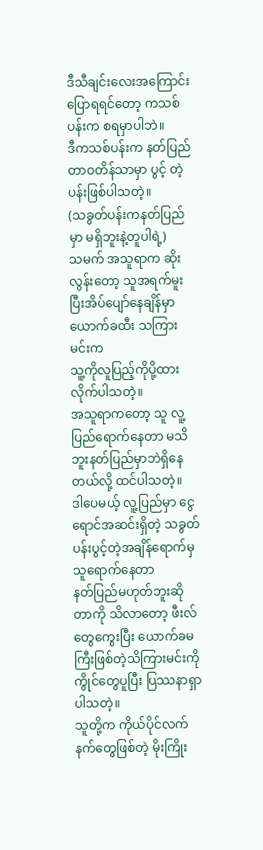ဒီသီချင်းလေးအကြောင်းပြောရရင်တော့ ကသစ်ပန်းက စရမှာပါဘဲ။
ဒီကသစ်ပန်းက နတ်ပြည်တာဝတိန်သာမှာ ပွင့် တဲ့ပန်းဖြစ်ပါသတဲ့။
(သခွတ်ပန်းကနတ်ပြည်မှာ မရှိဘူးနဲ့တူပါရဲ့)
သမက် အသူရာက ဆိုးလွန်းတော့ သူအရက်မူးပြီးအိပ်ပျော်နေချိန်မှာ ယောက်ခထီး သကြားမင်းက
သူ့ကိုလူပြည့်ကိုပို့ထားလိုက်ပါသတဲ့။
အသူရာကတော့ သူ လူ့ပြည်ရောက်နေတာ မသိဘူးနတ်ပြည်မှာဘဲရှိနေတယ်လို့ ထင်ပါသတဲ့။
ဒါပေမယ့် လူ့ပြည်မှာ ငွေရောင်အဆင်းရှိတဲ့ သခွတ်ပန်းပွင့်တဲ့အချိန်ရောက်မှ သူရောက်နေတာ
နတ်ပြည်မဟုတ်ဘူးဆိုတာကို သိလာတော့ ဖီးလ်တွေကွေးပြီး ယောက်ခမကြီးဖြစ်တဲ့သိကြားမင်းကို
ကွိုင်တွေပူပြီး ပြဿနာရှာပါသတဲ့။
သူတို့က ကိုယ်ပိုင်လက်နက်တွေဖြစ်တဲ့ မိုးကြိုး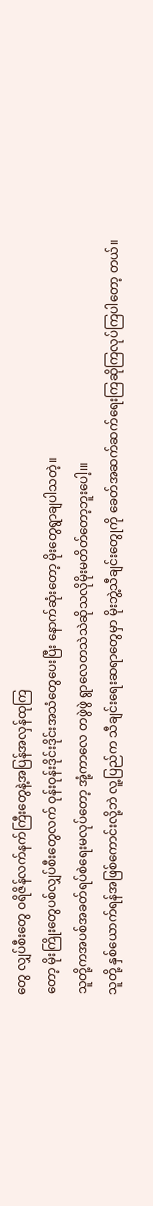တွေ လျှပ်စီးတွေ ဝရိဇိန်လက်နက်ကြီးတွေနဲ့အပြန်အလှန်ထုကြ
တော့ မိုးကြိုးတွေပစ်လျှပ်စီးတွေလက် ဝုန်းဝုန်းဒိုင်းဒိုင်းအသံတွေပေးပြီး နောက်ဆုံးတော့ မိုးတွေရွာချပါသတဲ့။
သူတို့ကအပစ်အခတ်ရပ်စဲရေးမလုပ်တော့ အုံ့ကာလေ တဖွဲဖွဲ ရွာလေတသဲသဲဆိုသလိုမိုးမတိတ်တော့ဘူးပေါ့၊။
သူတို့ နှစ်ယောက်ရန်အဖြစ်ကောင်းလို့ဘဲ လူ့ပြည်က သီချင်းရေးဆရာတွေမှာ မိုးဘွဲ့သီချင်းတွေုကို ခေတ်အဆက်ဆက်ရေးကြဆိုကြလုပ်ကြပါတော့ တယ်။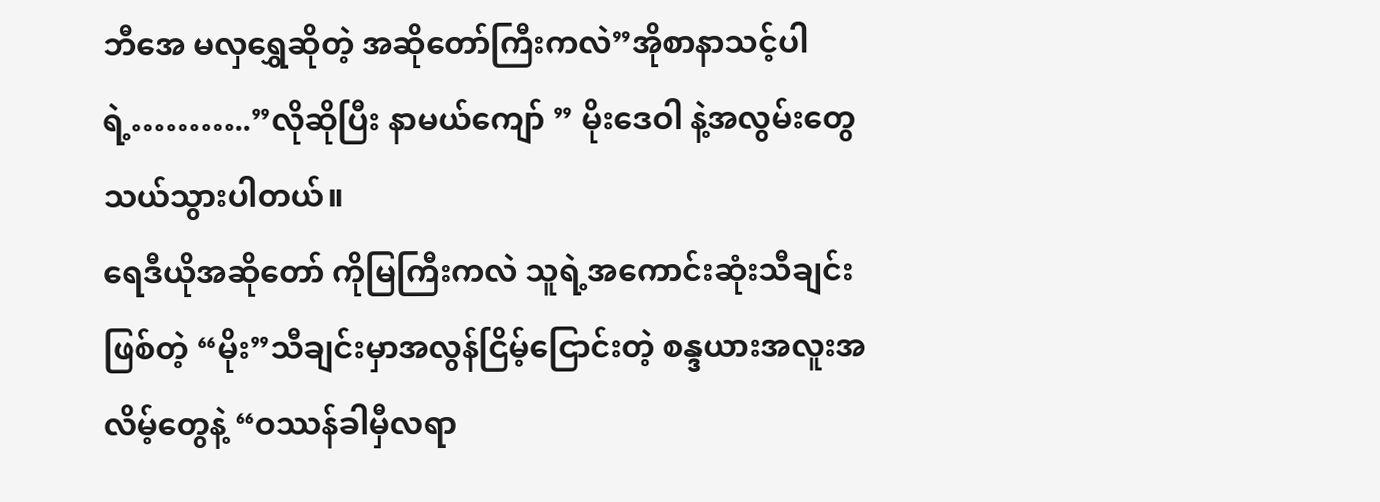ဘီအေ မလှရွှေဆိုတဲ့ အဆိုတော်ကြီးကလဲ”အိုစာနာသင့်ပါရဲ့………..”လိုဆိုပြီး နာမယ်ကျော် ” မိုးဒေဝါ နဲ့အလွမ်းတွေသယ်သွားပါတယ်။
ရေဒီယိုအဆိုတော် ကိုမြကြီးကလဲ သူရဲ့အကောင်းဆုံးသီချင်းဖြစ်တဲ့ “မိုး”သီချင်းမှာအလွန်ငြိမ့်ငြောင်းတဲ့ စန္ဒယားအလူးအလိမ့်တွေနဲ့ “ဝဿန်ခါမှီလရာ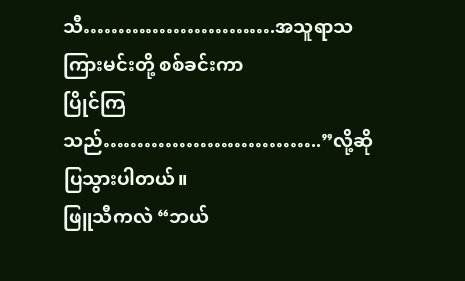သီ……………………….အသူရာသကြားမင်းတို့ စစ်ခင်းကာ
ပြိုင်ကြသည်…………………………..”လို့ဆိုပြသွားပါတယ်။
ဖြူသီကလဲ “ဘယ်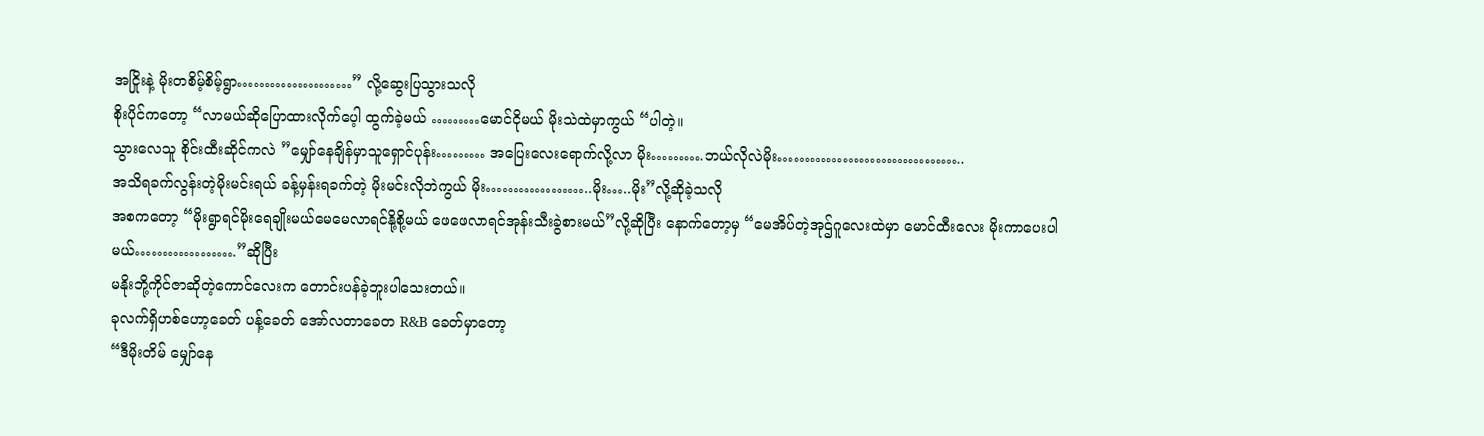အငြိုးနဲ့ မိုးတစိမ့်စိမ့်ရွာ…………………” လို့ဆွေးပြသွားသလို
စိုးပိုင်ကတော့ “လာမယ်ဆိုပြောထားလိုက်ပေ့ါ ထွက်ခဲ့မယ် ………မောင်ငိုမယ် မိုးသဲထဲမှာကွယ် “ပါတဲ့။
သွားလေသူ စိုင်းထီးဆိုင်ကလဲ ”မျှော်နေချိန်မှာသူရှောင်ပုန်း……… အပြေးလေးရောက်လို့လာ မိုး……….ဘယ်လိုလဲမိုး……………………………..
အသိရခက်လွန်းတဲ့မိုးမင်းရယ် ခန့်မှန်းရခက်တဲ့ မိုးမင်းလိုဘဲကွယ် မိုး………………..မိုး…..မိုး”လို့ဆိုခဲ့သလို
အစကတော့ “မိုးရွာရင်မိုးရေချိုးမယ်မေမေလာရင်နို့စို့မယ် ဖေဖေလာရင်အုန်းသီးခွဲစားမယ်”လို့ဆိုပြီး နောက်တော့မှ “မေအိပ်တဲ့အုဌ်ဂူလေးထဲမှာ မောင်ထီးလေး မိုးကာပေးပါမယ်……………….”ဆိုပြီး
မနိုးဘို့ကိုင်ဇာဆိုတဲ့ကောင်လေးက တောင်းပန်ခဲ့ဘူးပါသေးတယ်။
ခုလက်ရှိဟစ်ဟော့ခေတ် ပန့်ခေတ် အော်လတာခေတ R&B ခေတ်မှာတော့
“ဒီမိုးတိမ် မျှော်နေ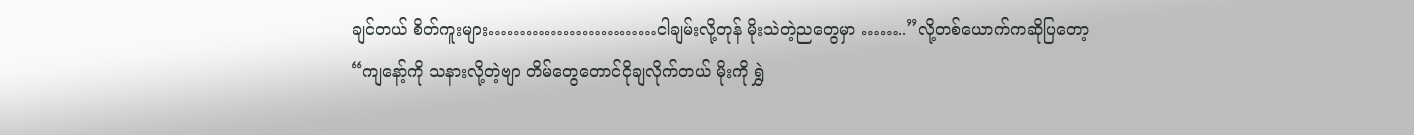ချင်တယ် စိတ်ကူးများ………………………ငါချမ်းလို့တုန် မိုးသဲတဲ့ညတွေမှာ ……..”လို့တစ်ယောက်ကဆိုပြတော့
“ကျနော့်ကို သနားလို့တဲ့ဗျာ တိမ်တွေတောင်ငိုချလိုက်တယ် မိုးကို ရွှဲ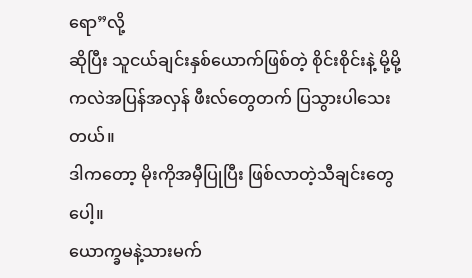ရော”လို့
ဆိုပြီး သူငယ်ချင်းနှစ်ယောက်ဖြစ်တဲ့ စိုင်းစိုင်းနဲ့ မို့မို့ကလဲအပြန်အလှန် ဖီးလ်တွေတက် ပြသွားပါသေးတယ်။
ဒါကတော့ မိုးကိုအမှီပြုပြီး ဖြစ်လာတဲ့သီချင်းတွေပေါ့။
ယောက္ခမနဲ့သားမက်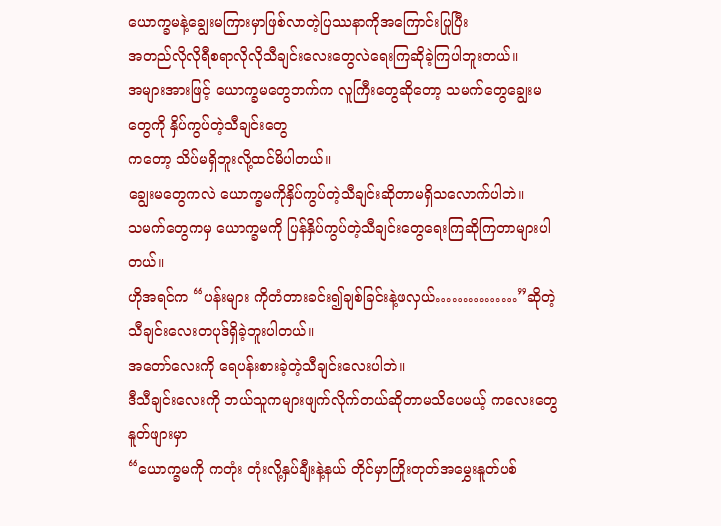ယောက္ခမနဲ့ချွေးမကြားမှာဖြစ်လာတဲ့ပြဿနာကိုအကြောင်းပြုပြီး
အတည်လိုလိုရီစရာလိုလိုသီချင်းလေးတွေလဲရေးကြဆိုခဲ့ကြပါဘူးတယ်။
အများအားဖြင့် ယောက္ခမတွေဘက်က လူကြီးတွေဆိုတော့ သမက်တွေချွေးမတွေကို နှိပ်ကွပ်တဲ့သီချင်းတွေ
ကတော့ သိပ်မရှိဘူးလို့ထင်မိပါတယ်။
ချွေးမတွေကလဲ ယောက္ခမကိုနှိပ်ကွပ်တဲ့သီချင်းဆိုတာမရှိသလောက်ပါဘဲ။
သမက်တွေကမှ ယောက္ခမကို ပြန်နှိပ်ကွပ်တဲ့သီချင်းတွေရေးကြဆိုကြတာများပါတယ်။
ဟိုအရင်က “ပန်းများ ကိုတံတားခင်း၍ချစ်ခြင်းနဲ့ဖလှယ်……………”ဆိုတဲ့ သီချင်းလေးတပုဒ်ရှိခဲ့ဘူးပါတယ်။
အတော်လေးကို ရေပန်းစားခဲ့တဲ့သီချင်းလေးပါဘဲ။
ဒီသီချင်းလေးကို ဘယ်သူကများဖျက်လိုက်တယ်ဆိုတာမသိပေမယ့် ကလေးတွေနူတ်ဖျားမှာ
“ယောက္ခမကို ကတုံး တုံးလို့နှပ်ချီးနဲ့နယ် တိုင်မှာကြိုးတုတ်အမွှေးနူတ်ပစ်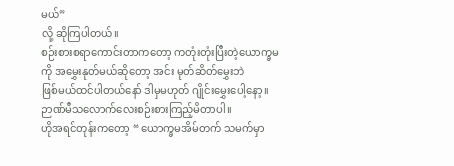မယ်”
လို့ ဆိုကြပါတယ်။
စဉ်းစားစရာကောင်းတာကတော့ ကတုံးတုံးပြီးတဲ့ယောက္ခမကို အမွှေးနုတ်မယ်ဆိုတော့ အင်း မုတ်ဆိတ်မွှေးဘဲ
ဖြစ်မယ်ထင်ပါတယ်နော် ဒါမှမဟုတ် ဂျိုင်းမွှေးပေါ့နော့။
ဉာဏ်မီသလောက်လေးစဉ်းစားကြည့်မိတာပါ။
ဟိုအရင်တုန်းကတော့ “ ယောက္ခမအိမ်တက် သမက်မှာ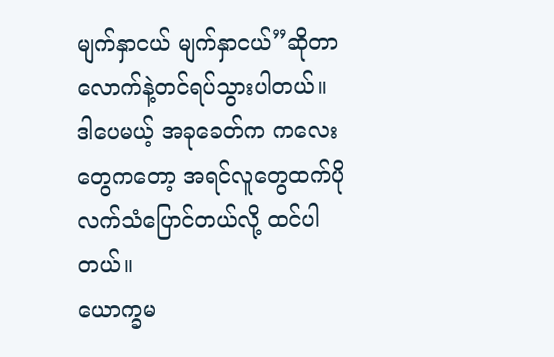မျက်နှာငယ် မျက်နှာငယ်”ဆိုတာလောက်နဲ့တင်ရပ်သွားပါတယ်။
ဒါပေမယ့် အခုခေတ်က ကလေးတွေကတော့ အရင်လူတွေထက်ပိုလက်သံပြောင်တယ်လို့ ထင်ပါတယ်။
ယောက္ခမ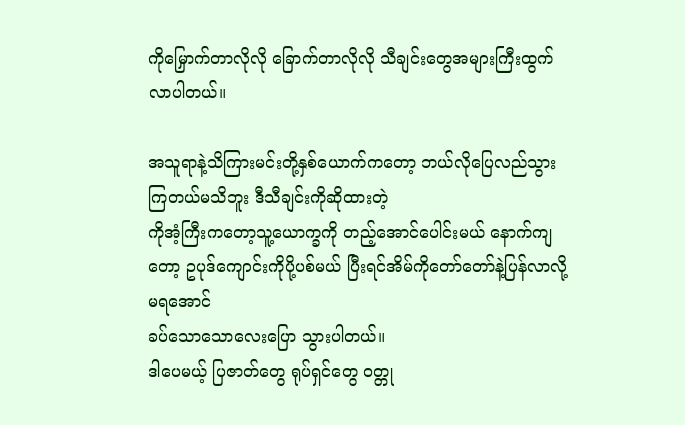ကိုမြှောက်တာလိုလို ခြောက်တာလိုလို သီချင်းတွေအများကြီးထွက်လာပါတယ်။

အသူရာနဲ့သိကြားမင်းတို့နှစ်ယောက်ကတော့ ဘယ်လိုပြေလည်သွားကြတယ်မသိဘူး ဒီသီချင်းကိုဆိုထားတဲ့
ကိုအံ့ကြီးကတော့သူ့ယောက္ခကို တည့်အောင်ပေါင်းမယ် နောက်ကျတော့ ဥပုဒ်ကျောင်းကိုပို့ပစ်မယ် ပြီးရင်အိမ်ကိုတော်တော်နဲ့ပြန်လာလို့မရအောင်
ခပ်သောသောလေးပြော သွားပါတယ်။
ဒါပေမယ့် ပြဇာတ်တွေ ရုပ်ရှင်တွေ ဝတ္တု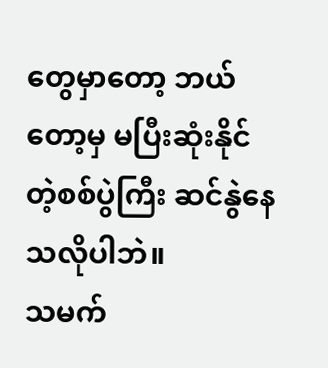တွေမှာတော့ ဘယ်တော့မှ မပြီးဆုံးနိုင်တဲ့စစ်ပွဲကြီး ဆင်နွဲနေသလိုပါဘဲ။
သမက်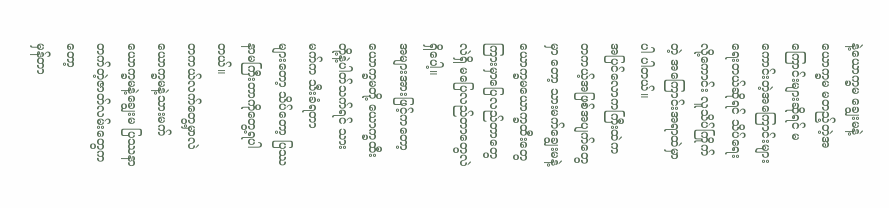နဲ့ယောက္ခမ ချွေးမနဲ့ယောက္ခမ မတည့်တဲ့အကြောင်းများဆိုရင် မကောင်းတဲ့အကြောင်းများ ရေးတယ်ဆိုရင် သိပ်ရေးလို့ကောင်း လူသိပ်ကြိုက်တဲ့ အကြောင်းအရာထဲမှာ ပါ ပါတယ်။
အပြင်လောကကြီးထဲက တကယ့်အဖြစ်အပျက်တွေမှာ တော့ သားမက်ချွေးမနဲ့ယောက္ခမယောက္ခထီးတွေကြားမှာပြေလည်တာတွေလဲရှိ မပြေလည်တာတွေလဲရှိပေါ့။
အများအားဖြင့်ကတော့ ယောက္ခမတို့ ယောက္ခထီးတို့နဲ့ပါတ်သက်ရင် သားမက်က သီးခံရတာ
များတော့ သိပ်တော့ ပြဿနာမကြီးတာကိုတွေ့ရပါတယ်။
တကယ်လက်တွေ့မှာလဲ ယောက္ခမနဲ့သားမက် ယောက္ခမနဲ့ချွေးမ ပြဿနာတက်တဲ့ဇာတ်လမ်းတွေကတော့
မှန်တာ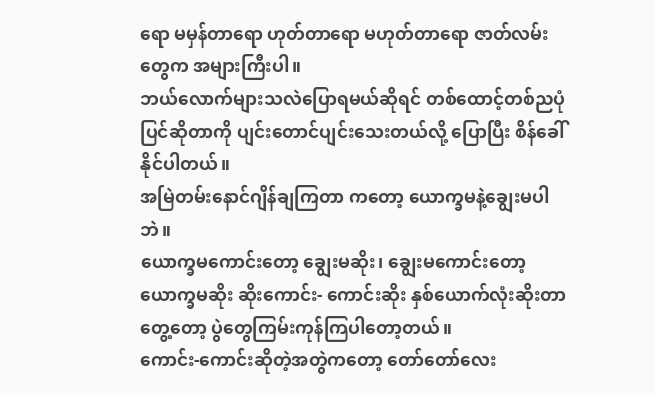ရော မမှန်တာရော ဟုတ်တာရော မဟုတ်တာရော ဇာတ်လမ်းတွေက အများကြီးပါ။
ဘယ်လောက်များသလဲပြောရမယ်ဆိုရင် တစ်ထောင့်တစ်ညပုံပြင်ဆိုတာကို ပျင်းတောင်ပျင်းသေးတယ်လို့ ပြောပြီး စိန်ခေါ်နိုင်ပါတယ်။
အမြဲတမ်းနောင်ဂျိန်ချကြတာ ကတော့ ယောက္ခမနဲ့ချွေးမပါဘဲ။
ယောက္ခမကောင်းတော့ ချွေးမဆိုး၊ ချွေးမကောင်းတော့ ယောက္ခမဆိုး ဆိုးကောင်း- ကောင်းဆိုး နှစ်ယောက်လုံးဆိုးတာတွေ့တော့ ပွဲတွေကြမ်းကုန်ကြပါတော့တယ်။
ကောင်း-ကောင်းဆိုတဲ့အတွဲကတော့ တော်တော်လေး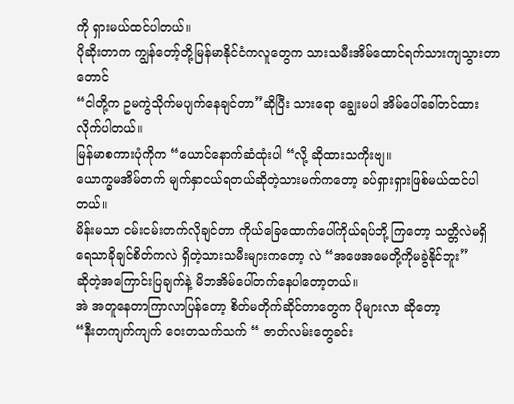ကို ရှားမယ်ထင်ပါတယ်။
ပိုဆိုးတာက ကျွန်တော့်တို့မြန်မာနိုင်ငံကလူတွေက သားသမီးအိမ်ထောင်ရက်သားကျသွားတာတောင်
“ငါတို့က ဥမကွဲသိုက်မပျက်နေချင်တာ”ဆိုပြီး သားရော ချွေးမပါ အိမ်ပေါ်ခေါ်တင်ထားလိုက်ပါတယ်။
မြန်မာစကားပုံကိုက “ယောင်နောက်ဆံထုံးပါ “လို့ ဆိုထားသကိုးဗျ။
ယောက္ခမအိမ်တက် မျက်နှာငယ်ရတယ်ဆိုတဲ့သားမက်ကတော့ ခပ်ရှားရှားဖြစ်မယ်ထင်ပါတယ်။
မိန်းမသာ ငမ်းငမ်းတက်လိုချင်တာ ကိုယ်ခြေထောက်ပေါ်ကိုယ်ရပ်ဘို့ ကြတော့ သတ္တိလဲမရှိ
ရေသာခိုချင်စိတ်ကလဲ ရှိတဲ့သားသမီးများကတော့ လဲ “အဖေအမေတို့ကိုမခွဲနိုင်ဘူး”
ဆိုတဲ့အကြောင်းပြချက်နဲ့ မိဘအိမ်ပေါ်တက်နေပါတော့တယ်။
အဲ အတူနေတာကြာလာပြန်တော့ စိတ်မတိုက်ဆိုင်တာတွေက ပိုများလာ ဆိုတော့
“နီးတကျက်ကျက် ဝေးတသက်သက် “ ဇာတ်လမ်းတွေခင်း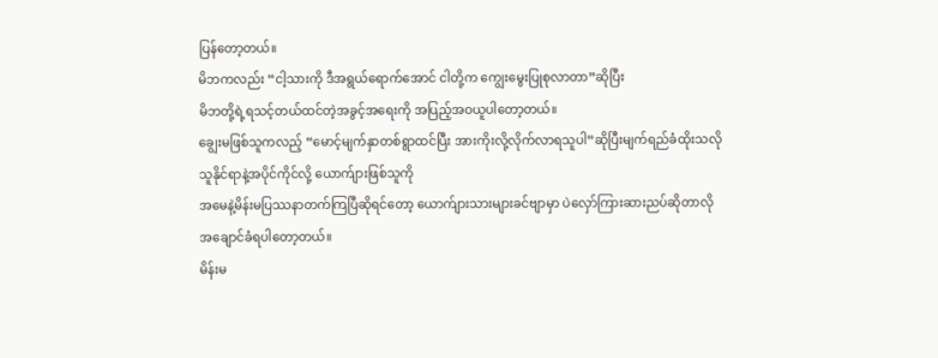ပြန်တော့တယ်။
မိဘကလည်း “ငါ့သားကို ဒီအရွယ်ရောက်အောင် ငါတို့က ကျွေးမွေးပြုစုလာတာ”ဆိုပြီး
မိဘတို့ရဲ့ရသင့်တယ်ထင်တဲ့အခွင့်အရေးကို အပြည့်အဝယူပါတော့တယ်။
ချွေးမဖြစ်သူကလည့် “မောင့်မျက်နှာတစ်ရွာထင်ပြီး အားကိုးလို့လိုက်လာရသူပါ”ဆိုပြီးမျက်ရည်ခံထိုးသလို
သူနိုင်ရာနဲ့အပိုင်ကိုင်လို့ ယောက်ျားဖြစ်သူကို
အမေနဲ့မိန်းမပြဿနာတက်ကြပြီဆိုရင်တော့ ယောက်ျားသားများခင်ဗျာမှာ ပဲလှော်ကြားဆားညပ်ဆိုတာလို
အချောင်ခံရပါတော့တယ်။
မိန်းမ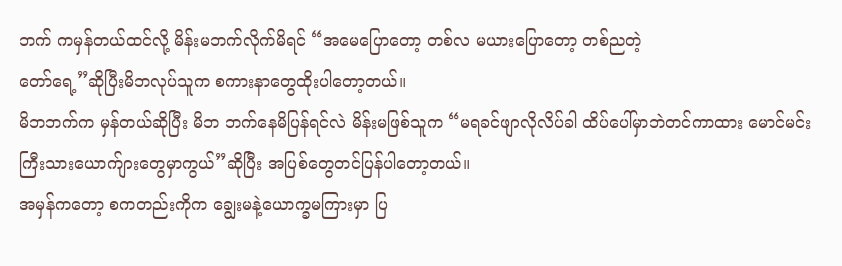ဘက် ကမှန်တယ်ထင်လို့ မိန်းမဘက်လိုက်မိရင် “အမေပြောတော့ တစ်လ မယားပြောတော့ တစ်ညတဲ့
တော်ရေ့”ဆိုပြီးမိဘလုပ်သူက စကားနာတွေထိုးပါတော့တယ်။
မိဘဘက်က မှန်တယ်ဆိုပြီး မိဘ ဘက်နေမိပြန်ရင်လဲ မိန်းမဖြစ်သူက “မရခင်ဖျာလိုလိပ်ခါ ထိပ်ပေါ်မှာဘဲတင်ကာထား မောင်မင်းကြီးသားယောက်ျားတွေမှာကွယ်”ဆိုပြီး အပြစ်တွေတင်ပြန်ပါတော့တယ်။
အမှန်ကတော့ စကတည်းကိုက ချွေးမနဲ့ယောက္ခမကြားမှာ ပြ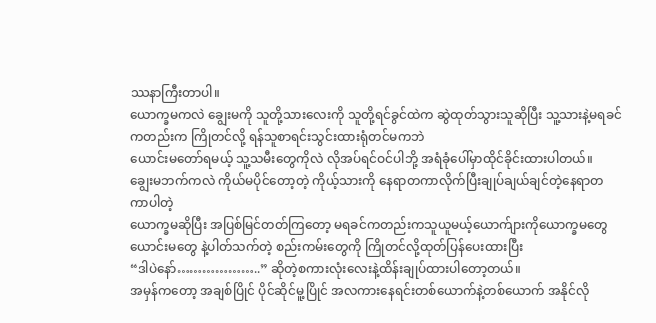ဿနာကြီးတာပါ။
ယောက္ခမကလဲ ချွေးမကို သူတို့သားလေးကို သူတို့ရင်ခွင်ထဲက ဆွဲထုတ်သွားသူဆိုပြီး သူ့သားနဲ့မရခင်ကတည်းက ကြိုတင်လို့ ရန်သူစာရင်းသွင်းထားရုံတင်မကဘဲ
ယောင်းမတော်ရမယ့် သူ့သမီးတွေကိုလဲ လိုအပ်ရင်ဝင်ပါဘို့ အရံခုံပေါ်မှာထိုင်ခိုင်းထားပါတယ်။
ချွေးမဘက်ကလဲ ကိုယ်မပိုင်တော့တဲ့ ကိုယ့်သားကို နေရာတကာလိုက်ပြီးချုပ်ချယ်ချင်တဲ့နေရာတကာပါတဲ့
ယောက္ခမဆိုပြီး အပြစ်မြင်တတ်ကြတော့ မရခင်ကတည်းကသူယူမယ့်ယောက်ျားကိုယောက္ခမတွေ
ယောင်းမတွေ နဲ့ပါတ်သက်တဲ့ စည်းကမ်းတွေကို ကြိုတင်လို့ထုတ်ပြန်ပေးထားပြီး
“ဒါပဲနော်………………..” ဆိုတဲ့စကားလုံးလေးနဲ့ထိန်းချုပ်ထားပါတော့တယ်။
အမှန်ကတော့ အချစ်ပြိုင် ပိုင်ဆိုင်မူ့ပြိုင် အလကားနေရင်းတစ်ယောက်နဲ့တစ်ယောက် အနိုင်လို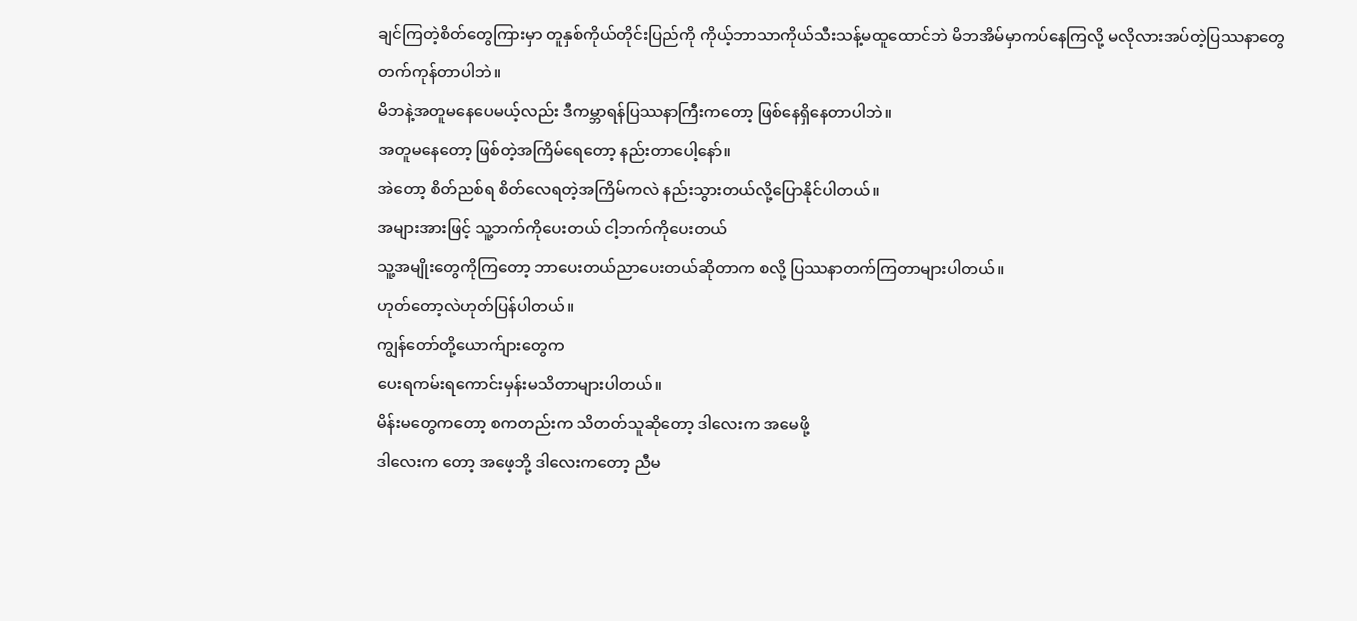ချင်ကြတဲ့စိတ်တွေကြားမှာ တူနှစ်ကိုယ်တိုင်းပြည်ကို ကိုယ့်ဘာသာကိုယ်သီးသန့်မထူထောင်ဘဲ မိဘအိမ်မှာကပ်နေကြလို့ မလိုလားအပ်တဲ့ပြဿနာတွေတက်ကုန်တာပါဘဲ။
မိဘနဲ့အတူမနေပေမယ့်လည်း ဒီကမ္ဘာရန်ပြဿနာကြီးကတော့ ဖြစ်နေရှိနေတာပါဘဲ။
အတူမနေတော့ ဖြစ်တဲ့အကြိမ်ရေတော့ နည်းတာပေါ့နော်။
အဲတော့ စိတ်ညစ်ရ စိတ်လေရတဲ့အကြိမ်ကလဲ နည်းသွားတယ်လို့ပြောနိုင်ပါတယ်။
အများအားဖြင့် သူ့ဘက်ကိုပေးတယ် ငါ့ဘက်ကိုပေးတယ်
သူ့အမျိုးတွေကိုကြတော့ ဘာပေးတယ်ညာပေးတယ်ဆိုတာက စလို့ ပြဿနာတက်ကြတာများပါတယ်။
ဟုတ်တော့လဲဟုတ်ပြန်ပါတယ်။
ကျွန်တော်တို့ယောက်ျားတွေက
ပေးရကမ်းရကောင်းမှန်းမသိတာများပါတယ်။
မိန်းမတွေကတော့ စကတည်းက သိတတ်သူဆိုတော့ ဒါလေးက အမေဖို့
ဒါလေးက တော့ အဖေ့ဘို့ ဒါလေးကတော့ ညီမ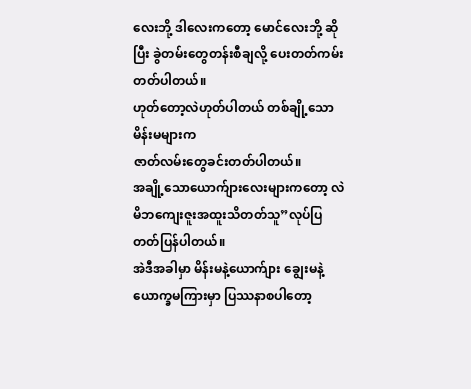လေးဘို့ ဒါလေးကတော့ မောင်လေးဘို့ ဆိုပြီး ခွဲတမ်းတွေတန်းစီချလို့ ပေးတတ်ကမ်းတတ်ပါတယ်။
ဟုတ်တော့လဲဟုတ်ပါတယ် တစ်ချို့သောမိန်းမများက
ဇာတ်လမ်းတွေခင်းတတ်ပါတယ်။
အချို့သောယောက်ျားလေးများကတော့ လဲ မိဘကျေးဇူးအထူးသိတတ်သူ”လုပ်ပြတတ်ပြန်ပါတယ်။
အဲဒီအခါမှာ မိန်းမနဲ့ယောက်ျား ချွေးမနဲ့ယောက္ခမကြားမှာ ပြဿနာစပါတော့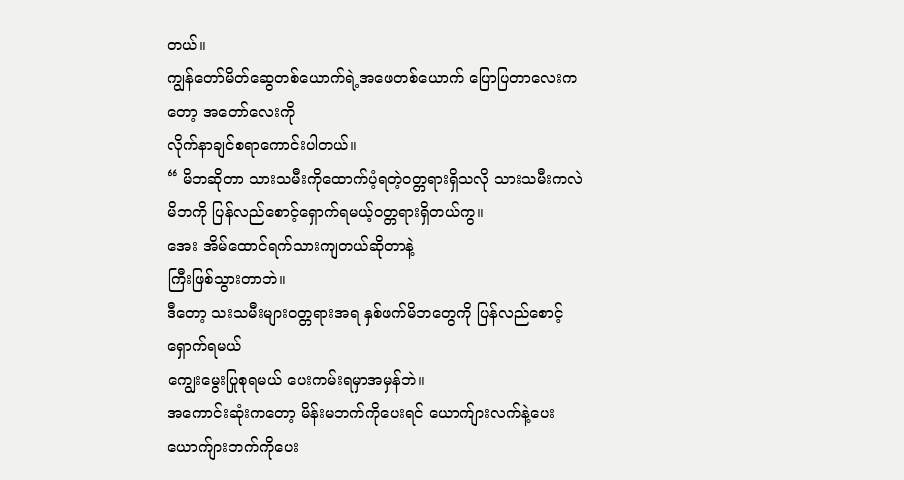တယ်။
ကျွန်တော်မိတ်ဆွေတစ်ယောက်ရဲ့အဖေတစ်ယောက် ပြောပြတာလေးကတော့ အတော်လေးကို
လိုက်နာချင်စရာကောင်းပါတယ်။
“ မိဘဆိုတာ သားသမီးကိုထောက်ပံ့ရတဲ့ဝတ္တရားရှိသလို သားသမီးကလဲ မိဘကို ပြန်လည်စောင့်ရှောက်ရမယ့်ဝတ္တရားရှိတယ်ကွ။
အေး အိမ်ထောင်ရက်သားကျတယ်ဆိုတာနဲ့
ကြီးဖြစ်သွားတာဘဲ။
ဒီတော့ သးသမီးများဝတ္တရားအရ နှစ်ဖက်မိဘတွေကို ပြန်လည်စောင့်ရှောက်ရမယ်
ကျွေးမွေးပြုစုရမယ် ပေးကမ်းရမှာအမှန်ဘဲ။
အကောင်းဆုံးကတော့ မိန်းမဘက်ကိုပေးရင် ယောက်ျားလက်နဲ့ပေး
ယောက်ျားဘက်ကိုပေး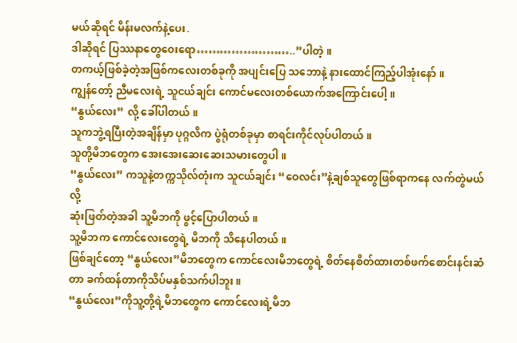မယ်ဆိုရင် မိန်းမလက်နဲ့ပေး.
ဒါဆိုရင် ပြဿနာတွေဝေးရော……………………..”ပါတဲ့။
တကယ့်ဖြစ်ခဲ့တဲ့အဖြစ်ကလေးတစ်ခုကို အပျင်းပြေ သဘောနဲ့ နားထောင်ကြည့်ပါအုံးနော်။
ကျွန်တော့် ညီမလေးရဲ့ သူငယ်ချင်း ကောင်မလေးတစ်ယောက်အကြောင်းပေါ့။
“နွယ်လေး” လို့ ခေါ်ပါတယ်။
သူကဘွဲ့ရပြီးတဲ့အချိန်မှာ ပုဂ္ဂလိက ပွဲရုံတစ်ခုမှာ စာရင်းကိုင်လုပ်ပါတယ်။
သူတို့မိဘတွေက အေးအေးဆေးဆေးသမားတွေပါ။
“နွယ်လေး” ကသူနဲ့တက္ကသိုလ်တုံးက သူငယ်ချင်း “ဝေလင်း”နဲ့ချစ်သူတွေဖြစ်ရာကနေ လက်တွဲမယ်လို့
ဆုံးဖြတ်တဲ့အခါ သူ့မိဘကို ဖွင့်ပြောပါတယ်။
သူ့မိဘက ကောင်လေးတွေရဲ့ မိဘကို သိနေပါတယ်။
ဖြစ်ချင်တော့ “နွယ်လေး”မိဘတွေက ကောင်လေးမိဘတွေရဲ့ စိတ်နေစိတ်ထားတစ်ဖက်စောင်းနင်းဆံတာ ခက်ထန်တာကိုသိပ်မနှစ်သက်ပါဘူး။
“နွယ်လေး”ကိုသူ့တို့ရဲ့မိဘတွေက ကောင်လေးရဲ့မိဘ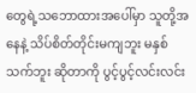တွေရဲ့သဘောထားအပေါ်မှာ သူတို့အနေနဲ့ သိပ်စိတ်တိုင်းမကျဘူး မနှစ်သက်ဘူး ဆိုတာကို ပွင့်ပွင့်လင်းလင်း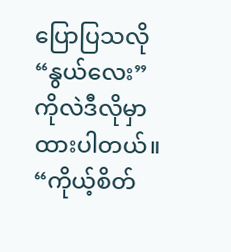ပြောပြသလို “နွယ်လေး”ကိုလဲဒီလိုမှာထားပါတယ်။
“ကိုယ့်စိတ်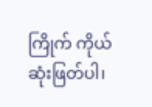ကြိုက် ကိုယ် ဆုံးဖြတ်ပါ၊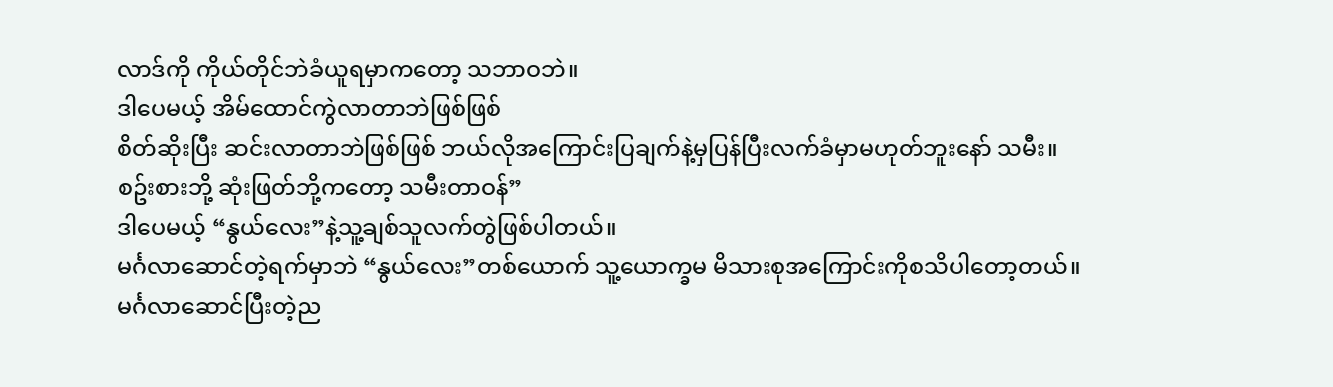လာဒ်ကို ကိုယ်တိုင်ဘဲခံယူရမှာကတော့ သဘာဝဘဲ။
ဒါပေမယ့် အိမ်ထောင်ကွဲလာတာဘဲဖြစ်ဖြစ်
စိတ်ဆိုးပြီး ဆင်းလာတာဘဲဖြစ်ဖြစ် ဘယ်လိုအကြောင်းပြချက်နဲ့မှပြန်ပြီးလက်ခံမှာမဟုတ်ဘူးနော် သမီး။
စဥ်းစားဘို့ ဆုံးဖြတ်ဘို့ကတော့ သမီးတာဝန်”
ဒါပေမယ့် “နွယ်လေး”နဲ့သူ့ချစ်သူလက်တွဲဖြစ်ပါတယ်။
မင်္ဂလာဆောင်တဲ့ရက်မှာဘဲ “နွယ်လေး”တစ်ယောက် သူ့ယောက္ခမ မိသားစုအကြောင်းကိုစသိပါတော့တယ်။
မင်္ဂလာဆောင်ပြီးတဲ့ည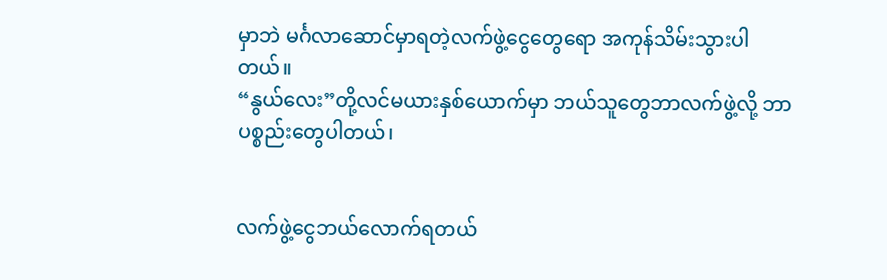မှာဘဲ မင်္ဂလာဆောင်မှာရတဲ့လက်ဖွဲ့ငွေတွေရော အကုန်သိမ်းသွားပါတယ်။
“နွယ်လေး”တို့လင်မယားနှစ်ယောက်မှာ ဘယ်သူတွေဘာလက်ဖွဲ့လို့ ဘာပစ္စည်းတွေပါတယ်၊


လက်ဖွဲ့ငွေဘယ်လောက်ရတယ်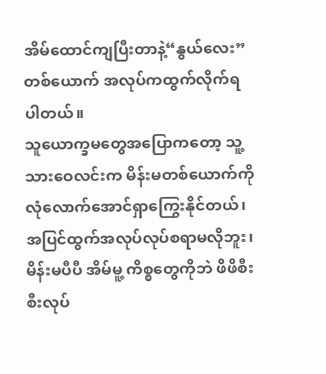အိမ်ထောင်ကျပြီးတာနဲ့“နွယ်လေး”တစ်ယောက် အလုပ်ကထွက်လိုက်ရပါတယ်။
သူယောက္ခမတွေအပြောကတော့ သူ့သားဝေလင်းက မိန်းမတစ်ယောက်ကို လုံလောက်အောင်ရှာကြွေးနိုင်တယ်၊အပြင်ထွက်အလုပ်လုပ်စရာမလိုဘူး၊
မိန်းမပီပီ အိမ်မူ့ ကိစ္စတွေကိုဘဲ ဖိဖိစီးစီးလုပ်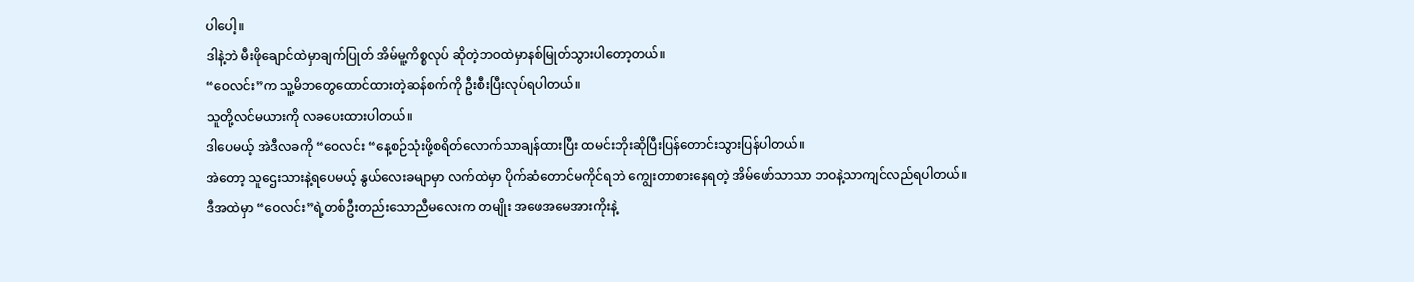ပါပေါ့။
ဒါနဲ့ဘဲ မီးဖိုချောင်ထဲမှာချက်ပြုတ် အိမ်မူ့ကိစ္စလုပ် ဆိုတဲ့ဘဝထဲမှာနစ်မြုတ်သွားပါတော့တယ်။
“ဝေလင်း”က သူ့မိဘတွေထောင်ထားတဲ့ဆန်စက်ကို ဦးစီးပြီးလုပ်ရပါတယ်။
သူတို့လင်မယားကို လခပေးထားပါတယ်။
ဒါပေမယ့် အဲဒီလခကို “ဝေလင်း “နေ့စဉ်သုံးဖို့စရိတ်လောက်သာချန်ထားပြီး ထမင်းဘိုးဆိုပြီးပြန်တောင်းသွားပြန်ပါတယ်။
အဲတော့ သူဌေးသားနဲ့ရပေမယ့် နွယ်လေးခမျာမှာ လက်ထဲမှာ ပိုက်ဆံတောင်မကိုင်ရဘဲ ကျွေးတာစားနေရတဲ့ အိမ်ဖော်သာသာ ဘဝနဲ့သာကျင်လည်ရပါတယ်။
ဒီအထဲမှာ “ဝေလင်း”ရဲ့တစ်ဦးတည်းသောညီမလေးက တမျိုး အဖေအမေအားကိုးနဲ့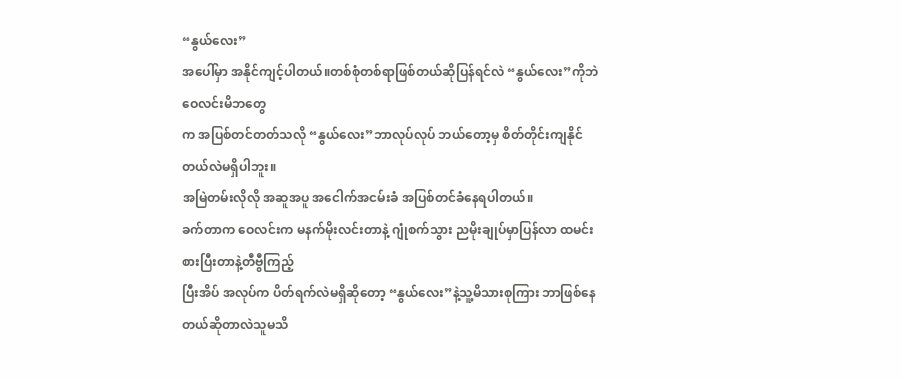“နွယ်လေး”
အပေါ်မှာ အနိုင်ကျင့်ပါတယ်။တစ်စုံတစ်ရာဖြစ်တယ်ဆိုပြန်ရင်လဲ “နွယ်လေး”ကိုဘဲ ဝေလင်းမိဘတွေ
က အပြစ်တင်တတ်သလို “နွယ်လေး”ဘာလုပ်လုပ် ဘယ်တော့မှ စိတ်တိုင်းကျနိုင်တယ်လဲမရှိပါဘူး။
အမြဲတမ်းလိုလို အဆူအပူ အငေါက်အငမ်းခံ အပြစ်တင်ခံနေရပါတယ်။
ခက်တာက ဝေလင်းက မနက်မိုးလင်းတာနဲ့ ဂျုံစက်သွား ညမိုးချုပ်မှာပြန်လာ ထမင်းစားပြီးတာနဲ့တီဗွီကြည့်
ပြီးအိပ် အလုပ်က ပိတ်ရက်လဲမရှိဆိုတော့ “နွယ်လေး”နဲ့သူ့မိသားစုကြား ဘာဖြစ်နေတယ်ဆိုတာလဲသူမသိ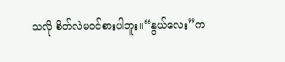သလို စိတ်လဲမဝင်စားပါဘူး။“နွယ်လေး”က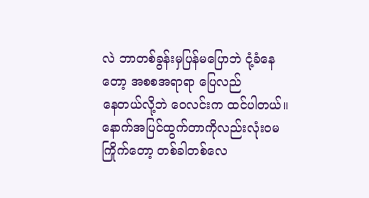လဲ ဘာတစ်ခွန်းမှပြန်မပြောဘဲ ငုံ့ခံနေတော့ အစစအရာရာ ပြေလည်
နေတယ်လို့ဘဲ ဝေလင်းက ထင်ပါတယ်။
နောက်အပြင်ထွက်တာကိုလည်းလုံးဝမကြိုက်တော့ တစ်ခါတစ်လေ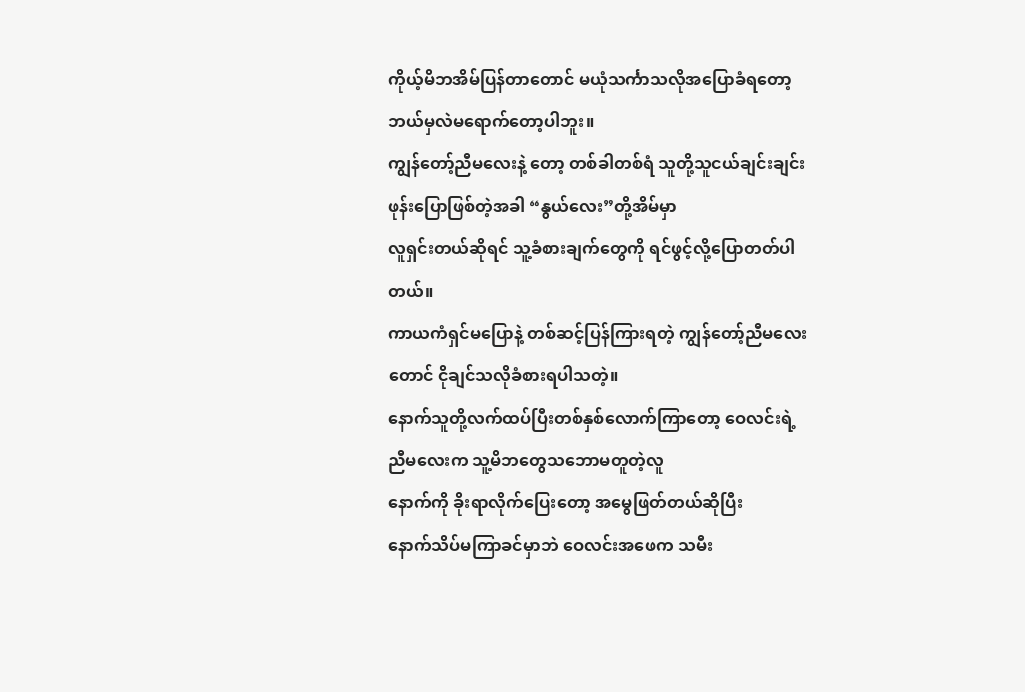ကိုယ့်မိဘအိမ်ပြန်တာတောင် မယုံသင်္ကာသလိုအပြောခံရတော့ ဘယ်မှလဲမရောက်တော့ပါဘူး။
ကျွန်တော့်ညီမလေးနဲ့ တော့ တစ်ခါတစ်ရံ သူတို့သူငယ်ချင်းချင်း ဖုန်းပြောဖြစ်တဲ့အခါ “နွယ်လေး”တို့အိမ်မှာ
လူရှင်းတယ်ဆိုရင် သူ့ခံစားချက်တွေကို ရင်ဖွင့်လို့ပြောတတ်ပါတယ်။
ကာယကံရှင်မပြောနဲ့ တစ်ဆင့်ပြန်ကြားရတဲ့ ကျွန်တော့်ညီမလေးတောင် ငိုချင်သလိုခံစားရပါသတဲ့။
နောက်သူတို့လက်ထပ်ပြီးတစ်နှစ်လောက်ကြာတော့ ဝေလင်းရဲ့ညီမလေးက သူ့မိဘတွေသဘောမတူတဲ့လူ
နောက်ကို ခိုးရာလိုက်ပြေးတော့ အမွေဖြတ်တယ်ဆိုပြီး
နောက်သိပ်မကြာခင်မှာဘဲ ဝေလင်းအဖေက သမီး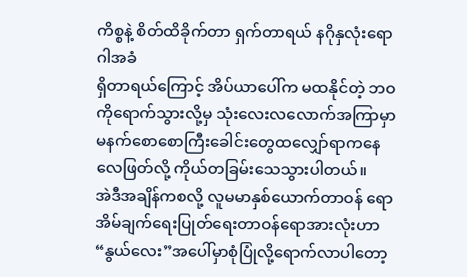ကိစ္စနဲ့ စိတ်ထိခိုက်တာ ရှက်တာရယ် နဂိုနှလုံးရောဂါအခံ
ရှိတာရယ်ကြောင့် အိပ်ယာပေါ်က မထနိုင်တဲ့ ဘဝကိုရောက်သွားလို့မှ သုံးလေးလလောက်အကြာမှာ
မနက်စောစောကြီးခေါင်းတွေထလျှော်ရာကနေ လေဖြတ်လို့ ကိုယ်တခြမ်းသေသွားပါတယ်။
အဲဒီအချိန်ကစလို့ လူမမာနှစ်ယောက်တာဝန် ရောအိမ်ချက်ရေးပြုတ်ရေးတာဝန်ရောအားလုံးဟာ
“နွယ်လေး”အပေါ်မှာစုံပြုံလို့ရောက်လာပါတော့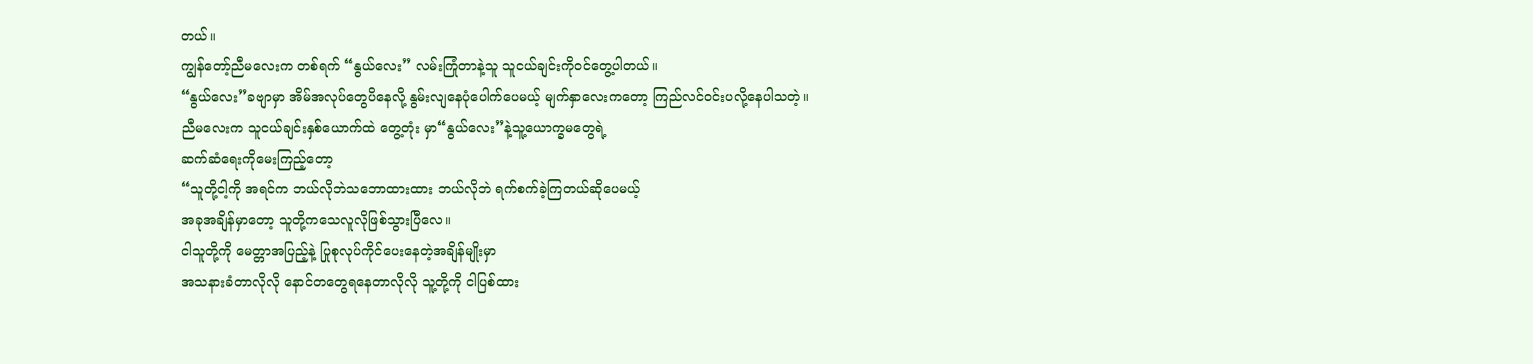တယ်။
ကျွန်တော့်ညီမလေးက တစ်ရက် “နွယ်လေး” လမ်းကြုံတာနဲ့သူ သူငယ်ချင်းကိုဝင်တွေ့ပါတယ်။
“နွယ်လေး”ခဗျာမှာ အိမ်အလုပ်တွေပိနေလို့ နွမ်းလျနေပုံပေါက်ပေမယ့် မျက်နှာလေးကတော့ ကြည်လင်ဝင်းပလို့နေပါသတဲ့။
ညီမလေးက သူငယ်ချင်းနှစ်ယောက်ထဲ တွေ့တုံး မှာ“နွယ်လေး”နဲ့သူ့ယောက္ခမတွေရဲ့
ဆက်ဆံရေးကိုမေးကြည့်တော့
“သူတို့ငါ့ကို အရင်က ဘယ်လိုဘဲသဘောထားထား ဘယ်လိုဘဲ ရက်စက်ခဲ့ကြတယ်ဆိုပေမယ့်
အခုအချိန်မှာတော့ သူတို့ကသေလူလိုဖြစ်သွားပြီလေ။
ငါသူတို့ကို မေတ္တာအပြည့်နဲ့ ပြုစုလုပ်ကိုင်ပေးနေတဲ့အချိန်မျိုးမှာ
အသနားခံတာလိုလို နောင်တတွေရနေတာလိုလို သူ့တို့ကို ငါပြစ်ထား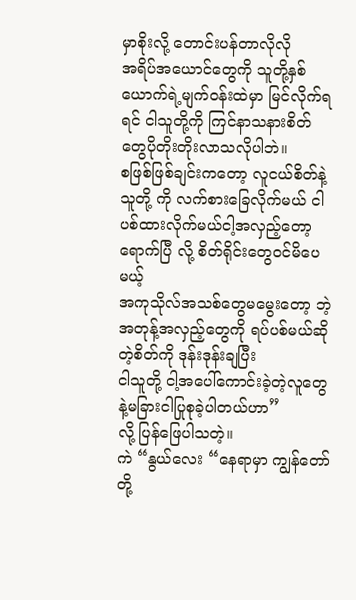မှာစိုးလို့ တောင်းပန်တာလိုလို
အရိပ်အယောင်တွေကို သူတို့နှစ်ယောက်ရဲ့မျက်ဝန်းထဲမှာ မြင်လိုက်ရရင် ငါသူတို့ကို ကြင်နာသနားစိတ်
တွေပိုတိုးတိုးလာသလိုပါဘဲ။
စဖြစ်ဖြစ်ချင်းကတော့ လူငယ်စိတ်နဲ့ သူတို့ ကို လက်စားခြေလိုက်မယ် ငါပစ်ထားလိုက်မယ်ငါ့အလှည့်တော့ရောက်ပြီ လို့ စိတ်ရိုင်းတွေဝင်မိပေမယ့်
အကုသိုလ်အသစ်တွေမမွေးတော့ ဘဲ့ အတုန့်အလှည့်တွေကို ရပ်ပစ်မယ်ဆိုတဲ့စိတ်ကို ဒုန်းဒုန်းချပြီး
ငါသူတို့ ငါ့အပေါ်ကောင်းခဲ့တဲ့လူတွေနဲ့မခြားငါပြုစုခဲ့ပါတယ်ဟာ”
လို့ ပြန်ဖြေပါသတဲ့။
ကဲ “နွယ်လေး “နေရာမှာ ကျွန်တော်တို့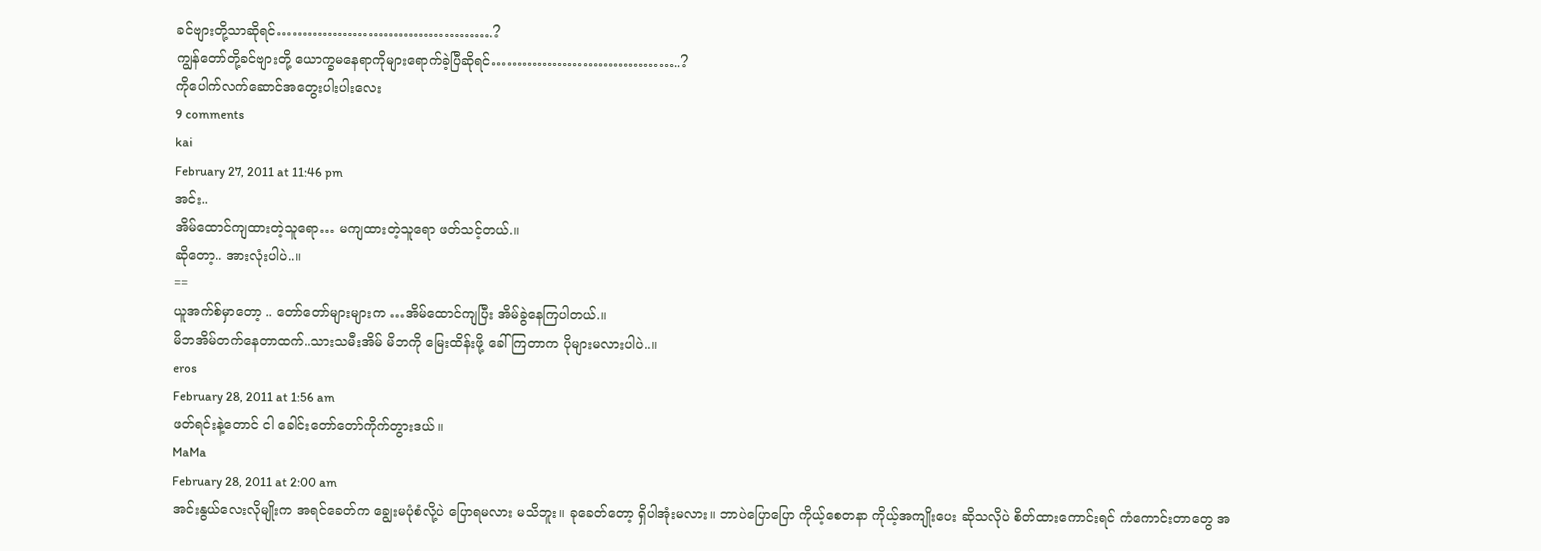ခင်ဗျားတို့သာဆိုရင်…………………………………….?
ကျွန်တော်တို့ခင်ဗျားတို့ ယောက္ခမနေရာကိုများရောက်ခဲ့ပြီဆိုရင်………………………………..?
ကိုပေါက်လက်ဆောင်အတွေးပါးပါးလေး
9 comments
kai
February 27, 2011 at 11:46 pm
အင်း..
အိမ်ထောင်ကျထားတဲ့သူရော… မကျထားတဲ့သူရော ဖတ်သင့်တယ်.။
ဆိုတော့.. အားလုံးပါပဲ..။
==
ယူအက်စ်မှာတော့ .. တော်တော်များများက …အိမ်ထောင်ကျပြီး အိမ်ခွဲနေကြပါတယ်.။
မိဘအိမ်တက်နေတာထက်..သားသမီးအိမ် မိဘကို မြေးထိန်းဖို့ ခေါ်ကြတာက ပိုများမလားပါပဲ..။
eros
February 28, 2011 at 1:56 am
ဖတ်ရင်းနဲ့တောင် ငါ ခေါင်းတော်တော်ကိုက်တွားဒယ်။
MaMa
February 28, 2011 at 2:00 am
အင်းနွယ်လေးလိုမျိုးက အရင်ခေတ်က ချွေးမပုံစံလို့ပဲ ပြောရမလား မသိဘူး။ ခုခေတ်တော့ ရှိပါအုံးမလား။ ဘာပဲပြောပြော ကိုယ့်စေတနာ ကိုယ့်အကျိုးပေး ဆိုသလိုပဲ စိတ်ထားကောင်းရင် ကံကောင်းတာတွေ အ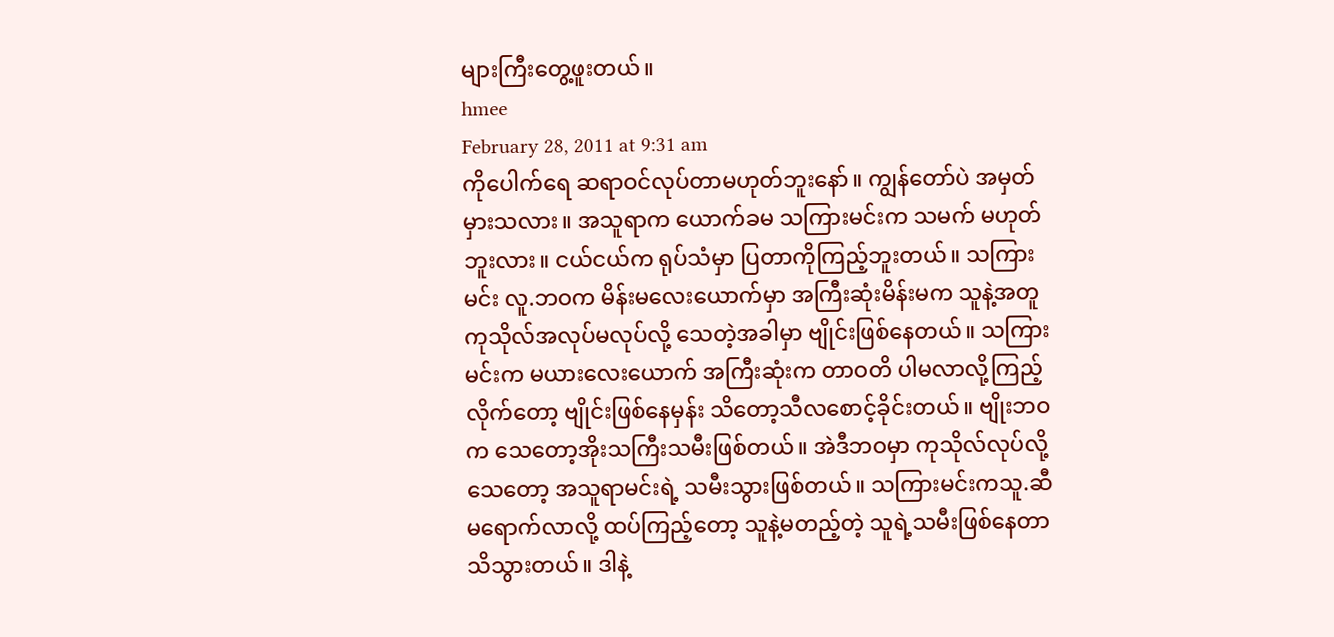များကြီးတွေ့ဖူးတယ်။
hmee
February 28, 2011 at 9:31 am
ကိုပေါက်ရေ ဆရာဝင်လုပ်တာမဟုတ်ဘူးနော်။ ကျွန်တော်ပဲ အမှတ်မှားသလား။ အသူရာက ယောက်ခမ သကြားမင်းက သမက် မဟုတ်ဘူးလား။ ငယ်ငယ်က ရုပ်သံမှာ ပြတာကိုကြည့်ဘူးတယ်။ သကြားမင်း လူ.ဘဝက မိန်းမလေးယောက်မှာ အကြီးဆုံးမိန်းမက သူနဲ့အတူ ကုသိုလ်အလုပ်မလုပ်လို့ သေတဲ့အခါမှာ ဗျိုင်းဖြစ်နေတယ်။ သကြားမင်းက မယားလေးယောက် အကြီးဆုံးက တာဝတိ ပါမလာလို့ကြည့်လိုက်တော့ ဗျိုင်းဖြစ်နေမှန်း သိတော့သီလစောင့်ခိုင်းတယ်။ ဗျိုးဘဝက သေတော့အိုးသကြီးသမီးဖြစ်တယ်။ အဲဒီဘဝမှာ ကုသိုလ်လုပ်လို့ သေတော့ အသူရာမင်းရဲ့ သမီးသွားဖြစ်တယ်။ သကြားမင်းကသူ.ဆီ မရောက်လာလို့ ထပ်ကြည့်တော့ သူနဲ့မတည့်တဲ့ သူရဲ့သမီးဖြစ်နေတာ သိသွားတယ်။ ဒါနဲ့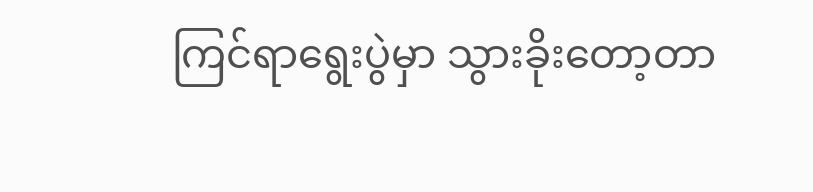ကြင်ရာရွေးပွဲမှာ သွားခိုးတော့တာ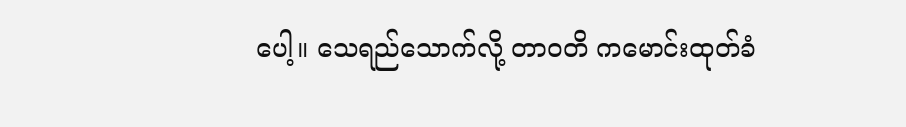ပေါ့။ သေရည်သောက်လို့ တာဝတိ ကမောင်းထုတ်ခံ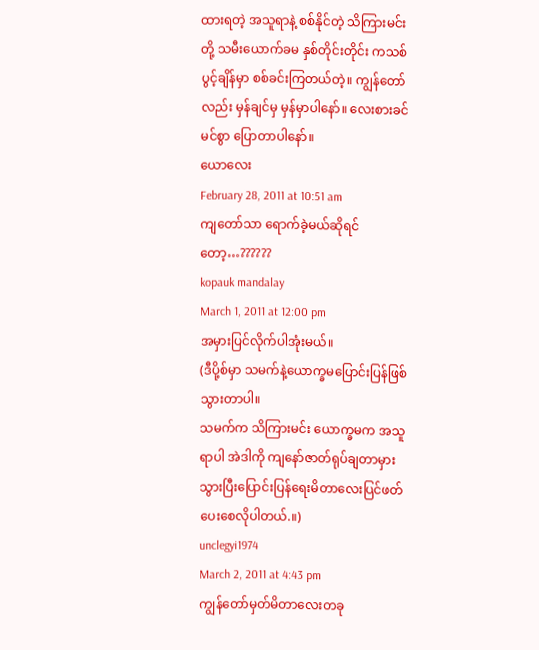ထားရတဲ့ အသူရာနဲ့ စစ်နိုင်တဲ့ သိကြားမင်းတို့ သမီးယောက်ခမ နှစ်တိုင်းတိုင်း ကသစ်ပွင့်ချိန်မှာ စစ်ခင်းကြတယ်တဲ့။ ကျွန်တော်လည်း မှန်ချင်မှ မှန်မှာပါနော်။ လေးစားခင်မင်စွာ ပြောတာပါနော်။
ယောလေး
February 28, 2011 at 10:51 am
ကျတော်သာ ရောက်ခဲ့မယ်ဆိုရင်တော့…??????
kopauk mandalay
March 1, 2011 at 12:00 pm
အမှားပြင်လိုက်ပါအုံးမယ်။
(ဒီပို့စ်မှာ သမက်နဲ့ယောက္ခမပြောင်းပြန်ဖြစ်သွားတာပါ။
သမက်က သိကြားမင်း ယောက္ခမက အသူရာပါ အဲဒါကို ကျနော်ဇာတ်ရုပ်ချတာမှားသွားပြီးပြောင်းပြန်ရေးမိတာလေးပြင်ဖတ်ပေးစေလိုပါတယ်.။)
unclegyi1974
March 2, 2011 at 4:43 pm
ကျွန်တော်မှတ်မိတာလေးတခု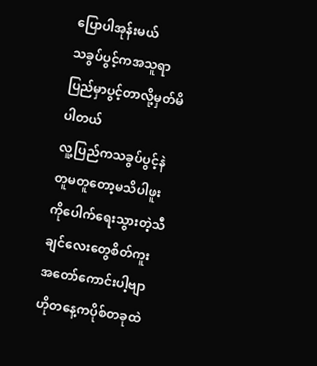ပြောပါအုန်းမယ်
သခွပ်ပွင့်ကအသူရာပြည်မှာပွင့်တာလို့မှတ်မိပါတယ်
လူ့ပြည်ကသခွပ်ပွင့်နဲတူမတူတော့မသိပါဖူး
ကိုပေါက်ရေးသွားတဲ့သီချင်လေးတွေစိတ်ကူး
အတော်ကောင်းပါ့ဗျာ
ဟိုတနေ့ကပိုစ်တခုထဲ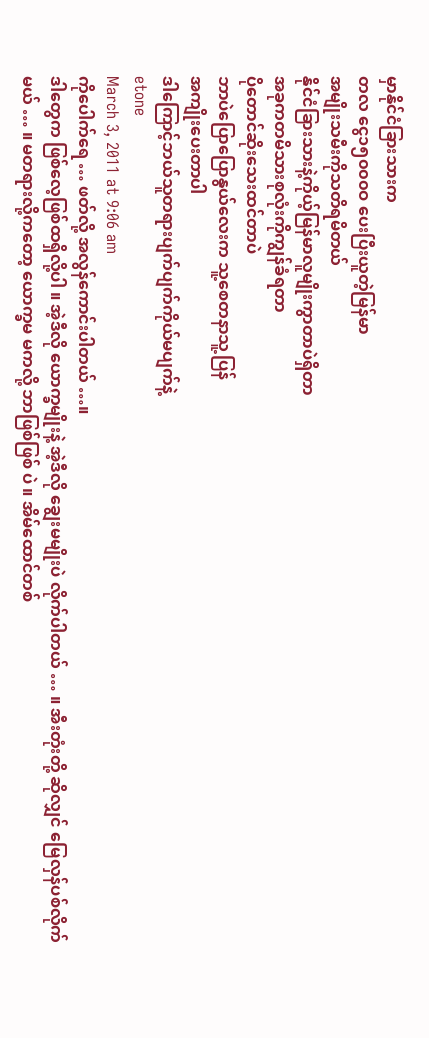မှာနိုင်ငံခြားသားက
တလ ငွေ၁၅၀၀၀ဝ ပေးပြီးယူတဲ့မြန်မာ
အမျိုးသမီးကိုသတိရမိတယ်
နိုင်ငံခြားသားနဲ့ကိုယ့်မြန်မာလူမျိုးကွာတာပဲရှိတာ
အခုကတမိသားစုလုံးကိုကျွန်ခံရတာ
ပိုတောင်ဆိုးသေးထင်တာပဲ
ဘာပဲပြောပြောနွယ်လေးက သူ့စေတနာသူ့ပြန်
အကျိုးပေးတာပါ
ဒါကြောင့်ဘယ်သူတရားပျက်ပျက်ကိုယ်မပျက်နဲ့
etone
March 3, 2011 at 9:06 am
ကိုပေါက်ရေ … ဖတ်လို့ အလွန်ကောင်းပါတယ် …။
ဒါတွေက ဖြစ်လေ့ဖြစ်ထရှိလို့ပါ ။ အဲ့ဒီလို ယောက္ခမျိုးနဲ့ အဲ့ဒီလို ချွေးမမျိုးပဲ လိုက်ပါတယ် … ။ အီးတုံးတို့ ဆိုလျှင် မြေလှန်ပစ်လိုက်မယ် … ။ မတရားလို့ကတော့ ယောက္ခမ မကလို့ ဘာဖြစ်ဖြစ် ပဲ ။ အိမ်ထောင်တစ်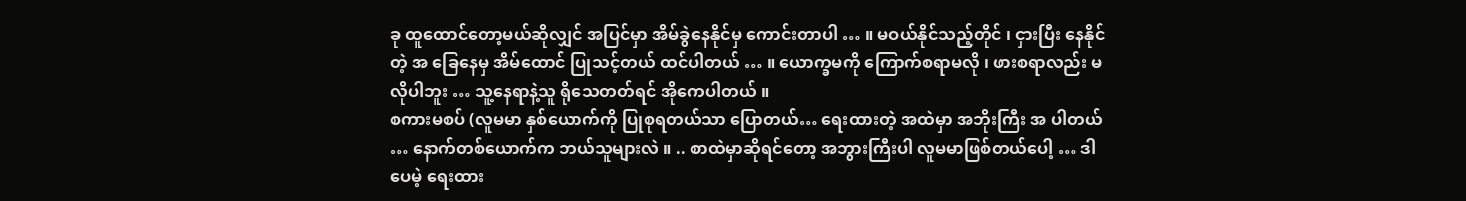ခု ထူထောင်တော့မယ်ဆိုလျှင် အပြင်မှာ အိမ်ခွဲနေနိုင်မှ ကောင်းတာပါ … ။ မဝယ်နိုင်သည့်တိုင် ၊ ငှားပြီး နေနိုင်တဲ့ အ ခြေနေမှ အိမ်ထောင် ပြုသင့်တယ် ထင်ပါတယ် … ။ ယောက္ခမကို ကြောက်စရာမလို ၊ ဖားစရာလည်း မလိုပါဘူး … သူ့နေရာနဲ့သူ ရိုသေတတ်ရင် အိုကေပါတယ် ။
စကားမစပ် (လူမမာ နှစ်ယောက်ကို ပြုစုရတယ်သာ ပြောတယ်… ရေးထားတဲ့ အထဲမှာ အဘိုးကြီး အ ပါတယ် … နောက်တစ်ယောက်က ဘယ်သူများလဲ ။ .. စာထဲမှာဆိုရင်တော့ အဘွားကြီးပါ လူမမာဖြစ်တယ်ပေါ့ … ဒါပေမဲ့ ရေးထား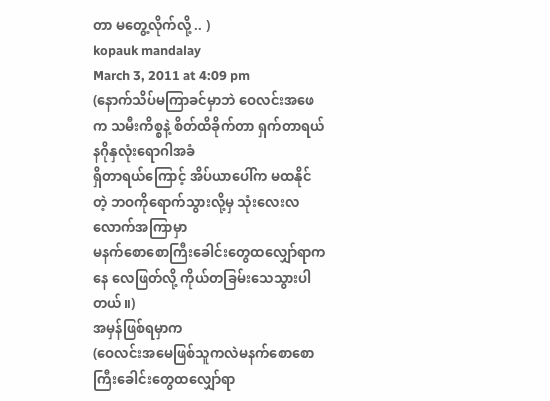တာ မတွေ့လိုက်လို့ .. )
kopauk mandalay
March 3, 2011 at 4:09 pm
(နောက်သိပ်မကြာခင်မှာဘဲ ဝေလင်းအဖေက သမီးကိစ္စနဲ့ စိတ်ထိခိုက်တာ ရှက်တာရယ် နဂိုနှလုံးရောဂါအခံ
ရှိတာရယ်ကြောင့် အိပ်ယာပေါ်က မထနိုင်တဲ့ ဘဝကိုရောက်သွားလို့မှ သုံးလေးလလောက်အကြာမှာ
မနက်စောစောကြီးခေါင်းတွေထလျှော်ရာကနေ လေဖြတ်လို့ ကိုယ်တခြမ်းသေသွားပါတယ်။)
အမှန်ဖြစ်ရမှာက
(ဝေလင်းအမေဖြစ်သူကလဲမနက်စောစောကြီးခေါင်းတွေထလျှော်ရာ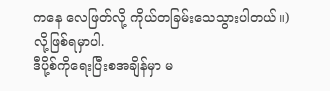ကနေ လေဖြတ်လို့ ကိုယ်တခြမ်းသေသွားပါတယ်။)
လို့ဖြစ်ရမှာပါ.
ဒီပို့စ်ကိုရေးပြီးစအချိန်မှာ မ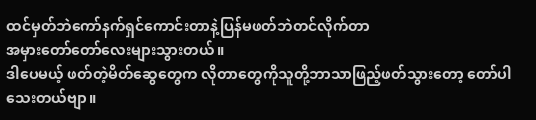ထင်မှတ်ဘဲကော်နက်ရှင်ကောင်းတာနဲ့ပြန်မဖတ်ဘဲတင်လိုက်တာ
အမှားတော်တော်လေးများသွားတယ်။
ဒါပေမယ့် ဖတ်တဲ့မိတ်ဆွေတွေက လိုတာတွေကိုသူတို့ဘာသာဖြည့်ဖတ်သွားတော့ တော်ပါသေးတယ်ဗျာ။